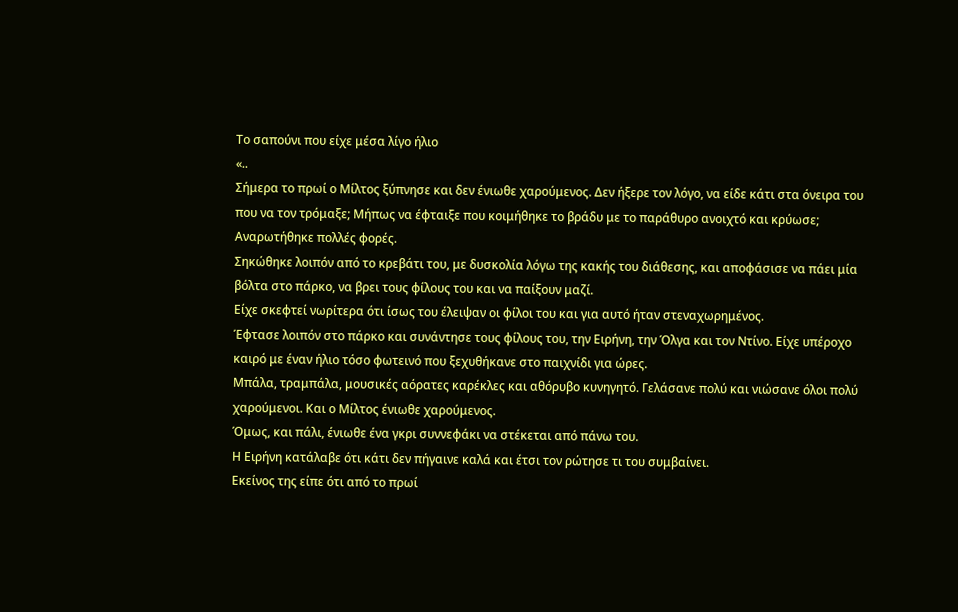Το σαπούνι που είχε μέσα λίγο ήλιο
«..
Σήμερα το πρωί ο Μίλτος ξύπνησε και δεν ένιωθε χαρούμενος. Δεν ήξερε τον λόγο, να είδε κάτι στα όνειρα του που να τον τρόμαξε; Μήπως να έφταιξε που κοιμήθηκε το βράδυ με το παράθυρο ανοιχτό και κρύωσε;
Αναρωτήθηκε πολλές φορές.
Σηκώθηκε λοιπόν από το κρεβάτι του, με δυσκολία λόγω της κακής του διάθεσης, και αποφάσισε να πάει μία βόλτα στο πάρκο, να βρει τους φίλους του και να παίξουν μαζί.
Είχε σκεφτεί νωρίτερα ότι ίσως του έλειψαν οι φίλοι του και για αυτό ήταν στεναχωρημένος.
Έφτασε λοιπόν στο πάρκο και συνάντησε τους φίλους του, την Ειρήνη, την Όλγα και τον Ντίνο. Είχε υπέροχο καιρό με έναν ήλιο τόσο φωτεινό που ξεχυθήκανε στο παιχνίδι για ώρες.
Μπάλα, τραμπάλα, μουσικές αόρατες καρέκλες και αθόρυβο κυνηγητό. Γελάσανε πολύ και νιώσανε όλοι πολύ χαρούμενοι. Και ο Μίλτος ένιωθε χαρούμενος.
Όμως, και πάλι, ένιωθε ένα γκρι συννεφάκι να στέκεται από πάνω του.
Η Ειρήνη κατάλαβε ότι κάτι δεν πήγαινε καλά και έτσι τον ρώτησε τι του συμβαίνει.
Εκείνος της είπε ότι από το πρωί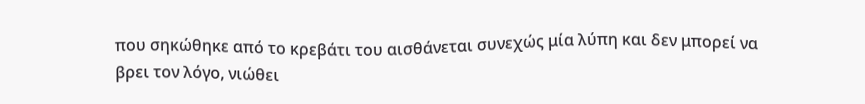που σηκώθηκε από το κρεβάτι του αισθάνεται συνεχώς μία λύπη και δεν μπορεί να βρει τον λόγο, νιώθει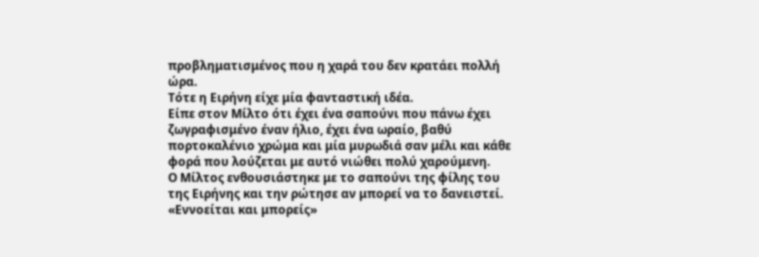προβληματισμένος που η χαρά του δεν κρατάει πολλή ώρα.
Τότε η Ειρήνη είχε μία φανταστική ιδέα.
Είπε στον Μίλτο ότι έχει ένα σαπούνι που πάνω έχει ζωγραφισμένο έναν ήλιο, έχει ένα ωραίο, βαθύ πορτοκαλένιο χρώμα και μία μυρωδιά σαν μέλι και κάθε φορά που λούζεται με αυτό νιώθει πολύ χαρούμενη.
Ο Μίλτος ενθουσιάστηκε με το σαπούνι της φίλης του της Ειρήνης και την ρώτησε αν μπορεί να το δανειστεί.
«Εννοείται και μπορείς»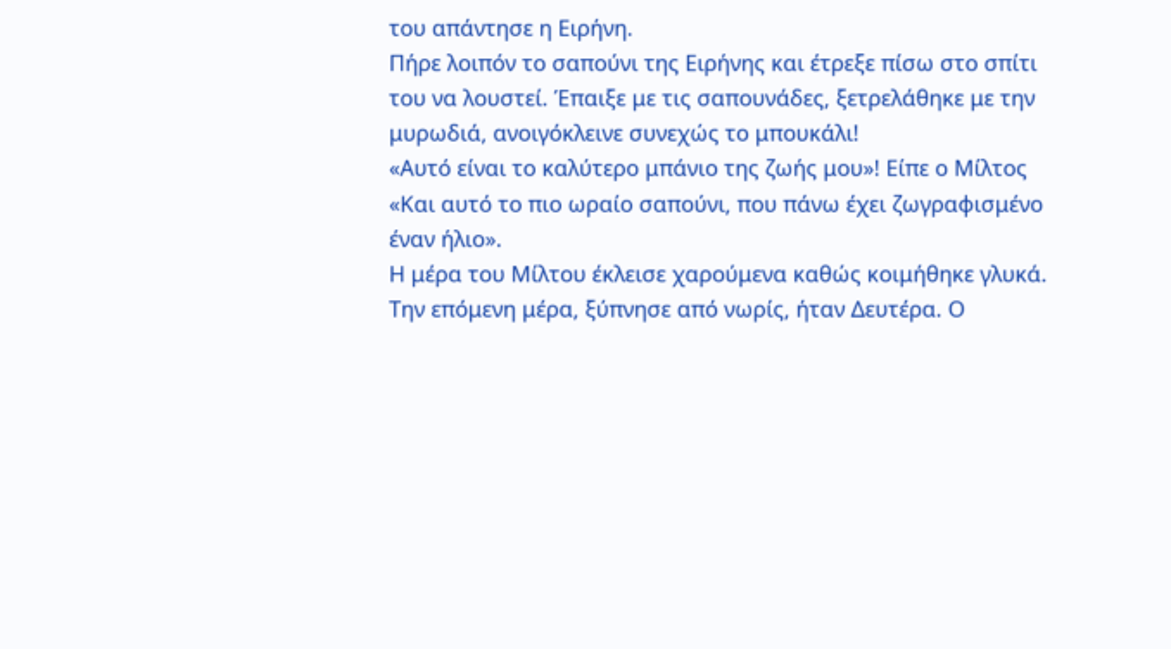του απάντησε η Ειρήνη.
Πήρε λοιπόν το σαπούνι της Ειρήνης και έτρεξε πίσω στο σπίτι του να λουστεί. Έπαιξε με τις σαπουνάδες, ξετρελάθηκε με την μυρωδιά, ανοιγόκλεινε συνεχώς το μπουκάλι!
«Αυτό είναι το καλύτερο μπάνιο της ζωής μου»! Είπε ο Μίλτος
«Και αυτό το πιο ωραίο σαπούνι, που πάνω έχει ζωγραφισμένο έναν ήλιο».
Η μέρα του Μίλτου έκλεισε χαρούμενα καθώς κοιμήθηκε γλυκά.
Την επόμενη μέρα, ξύπνησε από νωρίς, ήταν Δευτέρα. Ο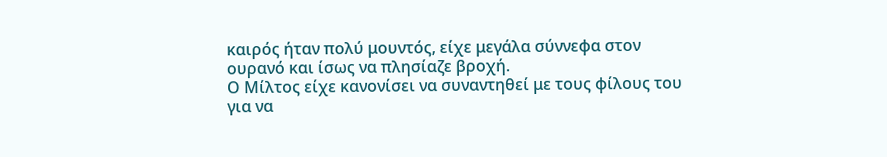καιρός ήταν πολύ μουντός, είχε μεγάλα σύννεφα στον ουρανό και ίσως να πλησίαζε βροχή.
Ο Μίλτος είχε κανονίσει να συναντηθεί με τους φίλους του για να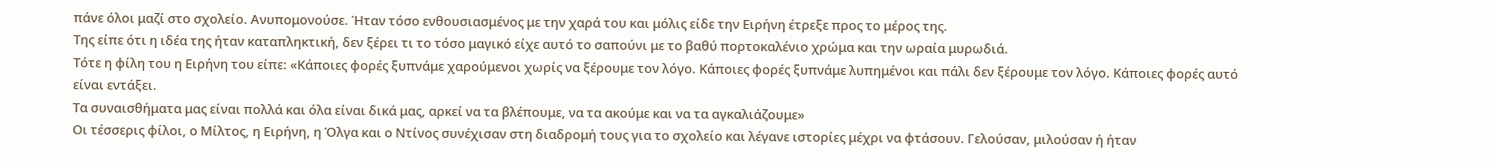πάνε όλοι μαζί στο σχολείο. Ανυπομονούσε. Ήταν τόσο ενθουσιασμένος με την χαρά του και μόλις είδε την Ειρήνη έτρεξε προς το μέρος της.
Της είπε ότι η ιδέα της ήταν καταπληκτική, δεν ξέρει τι το τόσο μαγικό είχε αυτό το σαπούνι με το βαθύ πορτοκαλένιο χρώμα και την ωραία μυρωδιά.
Τότε η φίλη του η Ειρήνη του είπε: «Κάποιες φορές ξυπνάμε χαρούμενοι χωρίς να ξέρουμε τον λόγο. Κάποιες φορές ξυπνάμε λυπημένοι και πάλι δεν ξέρουμε τον λόγο. Κάποιες φορές αυτό είναι εντάξει.
Τα συναισθήματα μας είναι πολλά και όλα είναι δικά μας, αρκεί να τα βλέπουμε, να τα ακούμε και να τα αγκαλιάζουμε»
Οι τέσσερις φίλοι, ο Μίλτος, η Ειρήνη, η Όλγα και ο Ντίνος συνέχισαν στη διαδρομή τους για το σχολείο και λέγανε ιστορίες μέχρι να φτάσουν. Γελούσαν, μιλούσαν ή ήταν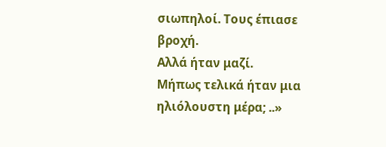σιωπηλοί. Τους έπιασε βροχή.
Αλλά ήταν μαζί.
Μήπως τελικά ήταν μια ηλιόλουστη μέρα; ..»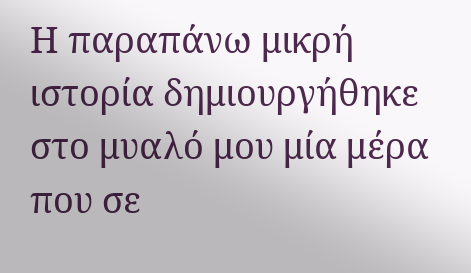Η παραπάνω μικρή ιστορία δημιουργήθηκε στο μυαλό μου μία μέρα που σε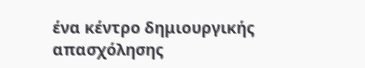ένα κέντρο δημιουργικής απασχόλησης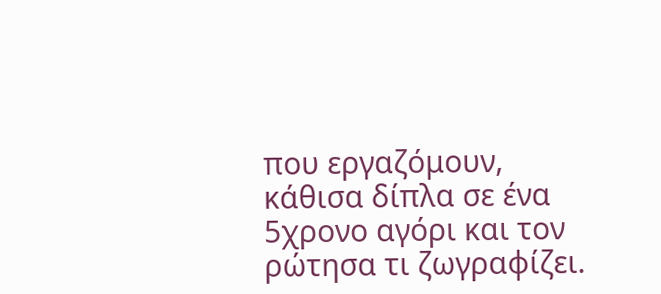που εργαζόμουν, κάθισα δίπλα σε ένα 5χρονο αγόρι και τον ρώτησα τι ζωγραφίζει.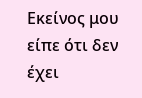Εκείνος μου είπε ότι δεν έχει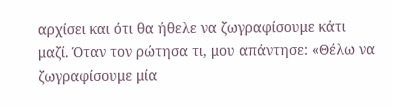αρχίσει και ότι θα ήθελε να ζωγραφίσουμε κάτι μαζί. Όταν τον ρώτησα τι, μου απάντησε: «Θέλω να ζωγραφίσουμε μία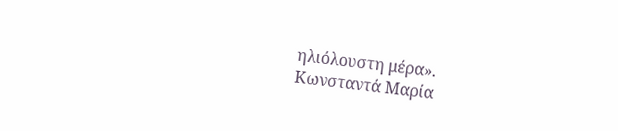ηλιόλουστη μέρα».
Κωνσταντά Μαρία